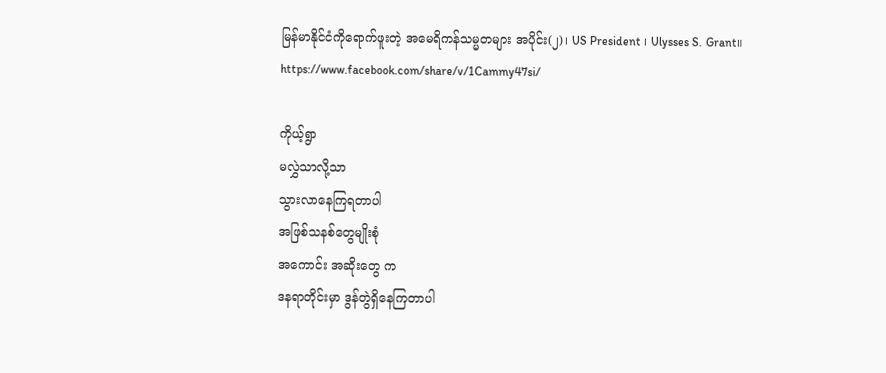မြန်မာနိုင်ငံကိုရောက်ဖူးတဲ့ အမေရိကန်သမ္မတများ အပိုင်း(၂)၊ US President ၊ Ulysses S. Grant။ https://www.facebook.com/share/v/1Cammy47si/

ကိုယ့်ရွာ
မလွှဲသာလို့သာ
သွားလာနေကြရတာပါ
အဖြစ်သနစ်တွေမျိုးစုံ
အကောင်း အဆိုးတွေ က
ဒနရာတိုင်းမှာ ဒွန်တွဲရှိနေကြတာပါ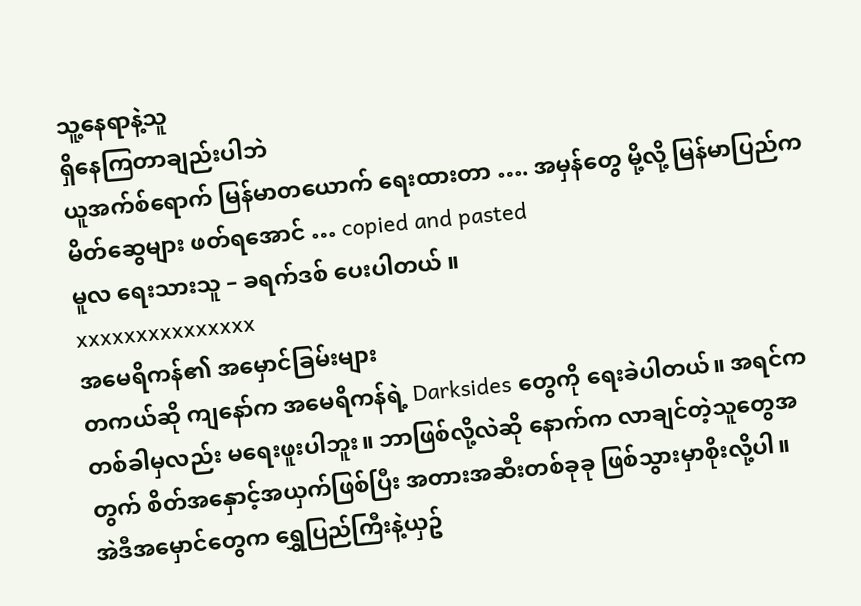သူ့နေရာနဲ့သူ
ရှိနေကြတာချည်းပါဘဲ
ယူအက်စ်ရောက် မြန်မာတယောက် ရေးထားတာ …. အမှန်တွေ မို့လို့ မြန်မာပြည်က မိတ်ဆွေများ ဖတ်ရအောင် … copied and pasted
မူလ ရေးသားသူ – ခရက်ဒစ် ပေးပါတယ် ။
xxxxxxxxxxxxxxx
အမေရိကန်၏ အမှောင်ခြမ်းများ
တကယ်ဆို ကျနော်က အမေရိကန်ရဲ့ Darksides တွေကို ရေးခဲပါတယ်။ အရင်က တစ်ခါမှလည်း မရေးဖူးပါဘူး။ ဘာဖြစ်လို့လဲဆို နောက်က လာချင်တဲ့သူတွေအတွက် စိတ်အနှောင့်အယှက်ဖြစ်ပြီး အတားအဆီးတစ်ခုခု ဖြစ်သွားမှာစိုးလို့ပါ။
အဲဒီအမှောင်တွေက ရွှေပြည်ကြီးနဲ့ယှဥ်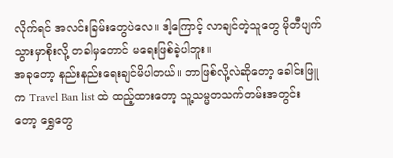လိုက်ရင် အလင်းခြမ်းတွေပဲလေ။ ဒါ့ကြောင့် လာချင်တဲ့သူတွေ မိုတီပျက်သွားမှာစိုးလို့ တခါမှတောင် မရေးဖြစ်ခဲ့ပါဘူး။
အခုတော့ နည်းနည်းရေးချင်မိပါတယ်။ ဘာဖြစ်လို့လဲဆိုတော့ ခေါင်းဖြူက Travel Ban list ထဲ ထည့်ထားတော့ သူ့သမ္မတသက်တမ်းအတွင်းတော့ ရွှေတွေ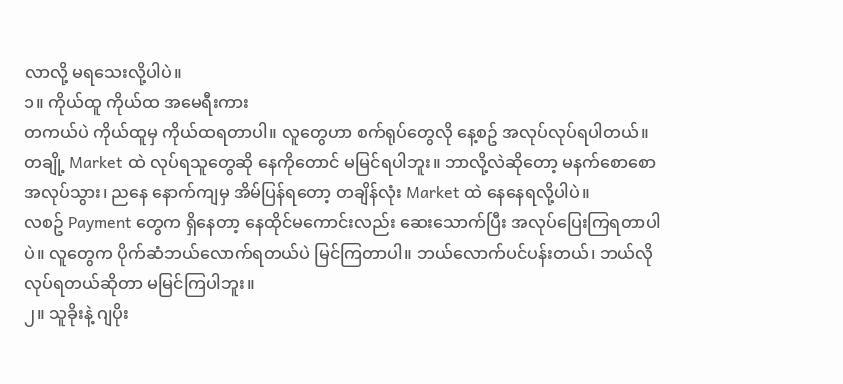လာလို့ မရသေးလို့ပါပဲ။
၁။ ကိုယ်ထူ ကိုယ်ထ အမေရီးကား
တကယ်ပဲ ကိုယ်ထူမှ ကိုယ်ထရတာပါ။ လူတွေဟာ စက်ရုပ်တွေလို နေ့စဥ် အလုပ်လုပ်ရပါတယ်။ တချို့ Market ထဲ လုပ်ရသူတွေဆို နေကိုတောင် မမြင်ရပါဘူး။ ဘာလို့လဲဆိုတော့ မနက်စောစော အလုပ်သွား၊ ညနေ နောက်ကျမှ အိမ်ပြန်ရတော့ တချိန်လုံး Market ထဲ နေနေရလို့ပါပဲ။
လစဥ် Payment တွေက ရှိနေတာ့ နေထိုင်မကောင်းလည်း ဆေးသောက်ပြီး အလုပ်ပြေးကြရတာပါပဲ။ လူတွေက ပိုက်ဆံဘယ်လောက်ရတယ်ပဲ မြင်ကြတာပါ။ ဘယ်လောက်ပင်ပန်းတယ်၊ ဘယ်လို လုပ်ရတယ်ဆိုတာ မမြင်ကြပါဘူး။
၂။ သူခိုးနဲ့ ဂျပိုး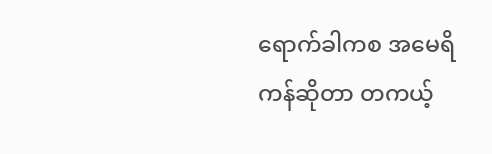ရောက်ခါကစ အမေရိကန်ဆိုတာ တကယ့်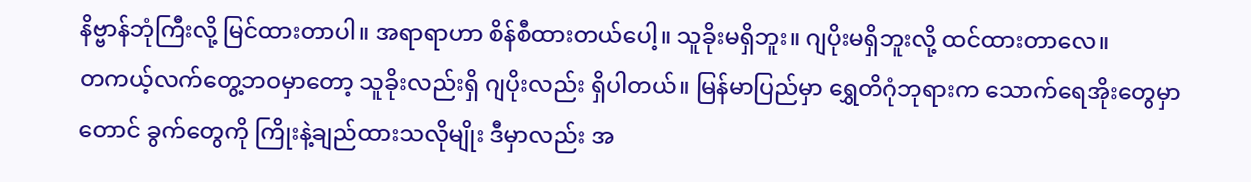နိဗ္ဗာန်ဘုံကြီးလို့ မြင်ထားတာပါ။ အရာရာဟာ စိန်စီထားတယ်ပေါ့။ သူခိုးမရှိဘူး။ ဂျပိုးမရှိဘူးလို့ ထင်ထားတာလေ။
တကယ့်လက်တွေ့ဘဝမှာတော့ သူခိုးလည်းရှိ ဂျပိုးလည်း ရှိပါတယ်။ မြန်မာပြည်မှာ ရွှေတိဂုံဘုရားက သောက်ရေအိုးတွေမှာတောင် ခွက်တွေကို ကြိုးနဲ့ချည်ထားသလိုမျိုး ဒီမှာလည်း အ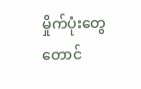မှိုက်ပုံးတွေတောင်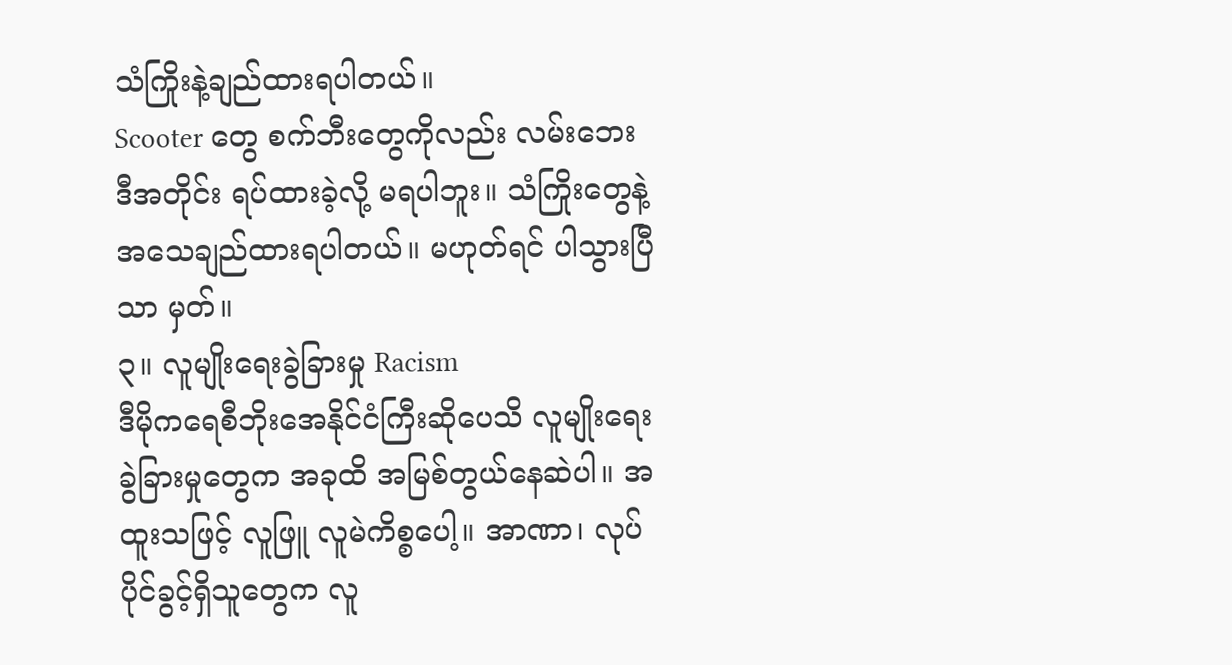သံကြိုးနဲ့ချည်ထားရပါတယ်။
Scooter တွေ စက်ဘီးတွေကိုလည်း လမ်းဘေးဒီအတိုင်း ရပ်ထားခဲ့လို့ မရပါဘူး။ သံကြိုးတွေနဲ့ အသေချည်ထားရပါတယ်။ မဟုတ်ရင် ပါသွားပြီသာ မှတ်။
၃။ လူမျိုးရေးခွဲခြားမှု Racism
ဒီမိုကရေစီဘိုးအေနိုင်ငံကြီးဆိုပေသိ လူမျိုးရေးခွဲခြားမှုတွေက အခုထိ အမြစ်တွယ်နေဆဲပါ။ အထူးသဖြင့် လူဖြူ လူမဲကိစ္စပေါ့။ အာဏာ၊ လုပ်ပိုင်ခွင့်ရှိသူတွေက လူ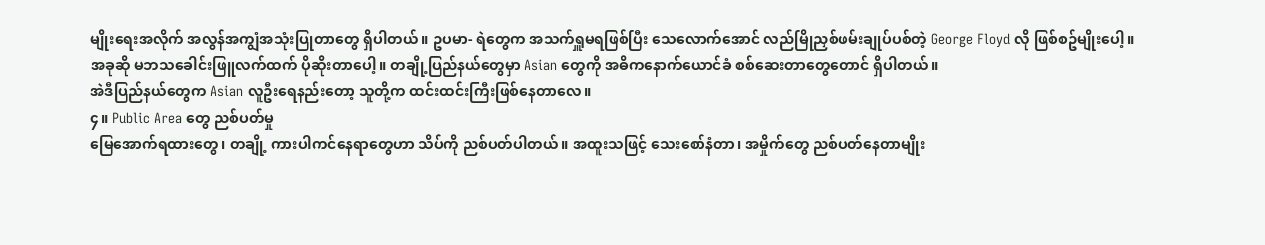မျိုးရေးအလိုက် အလွန်အကျွံအသုံးပြုတာတွေ ရှိပါတယ်။ ဥပမာ- ရဲတွေက အသက်ရှူမရဖြစ်ပြီး သေလောက်အောင် လည်မြိုညှစ်ဖမ်းချုပ်ပစ်တဲ့ George Floyd လို ဖြစ်စဥ်မျိုးပေါ့။
အခုဆို မဘသခေါင်းဖြူလက်ထက် ပိုဆိုးတာပေါ့။ တချို့ပြည်နယ်တွေမှာ Asian တွေကို အဓိကနောက်ယောင်ခံ စစ်ဆေးတာတွေတောင် ရှိပါတယ်။
အဲဒီပြည်နယ်တွေက Asian လူဦးရေနည်းတော့ သူတို့က ထင်းထင်းကြီးဖြစ်နေတာလေ။
၄။ Public Area တွေ ညစ်ပတ်မှု
မြေအောက်ရထားတွေ၊ တချို့ ကားပါကင်နေရာတွေဟာ သိပ်ကို ညစ်ပတ်ပါတယ်။ အထူးသဖြင့် သေးစော်နံတာ၊ အမှိုက်တွေ ညစ်ပတ်နေတာမျိုး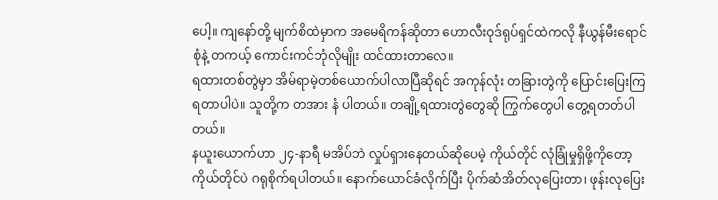ပေါ့။ ကျနော်တို့ မျက်စိထဲမှာက အမေရိကန်ဆိုတာ ဟောလီးဝုဒ်ရုပ်ရှင်ထဲကလို နီယွန်မီးရောင်စုံနဲ့ တကယ့် ကောင်းကင်ဘုံလိုမျိုး ထင်ထားတာလေ။
ရထားတစ်တွဲမှာ အိမ်ရာမဲ့တစ်ယောက်ပါလာပြီဆိုရင် အကုန်လုံး တခြားတွဲကို ပြောင်းပြေးကြရတာပါပဲ။ သူတို့က တအား နံ ပါတယ်။ တချို့ရထားတွဲတွေဆို ကြွက်တွေပါ တွေ့ရတတ်ပါတယ်။
နယူးယောက်ဟာ ၂၄-နာရီ မအိပ်ဘဲ လှုပ်ရှားနေတယ်ဆိုပေမဲ့ ကိုယ်တိုင် လုံခြုံမှုရှိဖို့ကိုတော့ ကိုယ်တိုင်ပဲ ဂရုစိုက်ရပါတယ်။ နောက်ယောင်ခံလိုက်ပြီး ပိုက်ဆံအိတ်လုပြေးတာ၊ ဖုန်းလုပြေး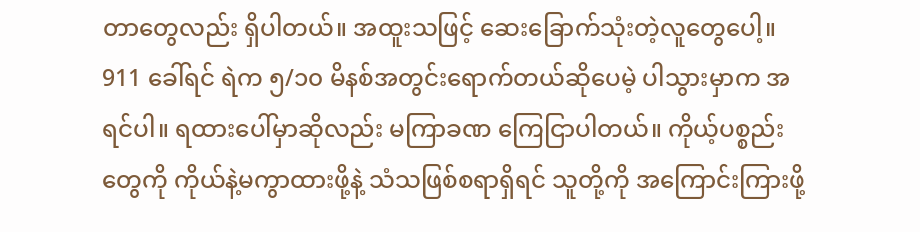တာတွေလည်း ရှိပါတယ်။ အထူးသဖြင့် ဆေးခြောက်သုံးတဲ့လူတွေပေါ့။
911 ခေါ်ရင် ရဲက ၅/၁၀ မိနစ်အတွင်းရောက်တယ်ဆိုပေမဲ့ ပါသွားမှာက အရင်ပါ။ ရထားပေါ်မှာဆိုလည်း မကြာခဏ ကြေငြာပါတယ်။ ကိုယ့်ပစ္စည်းတွေကို ကိုယ်နဲ့မကွာထားဖို့နဲ့ သံသဖြစ်စရာရှိရင် သူတို့ကို အကြောင်းကြားဖို့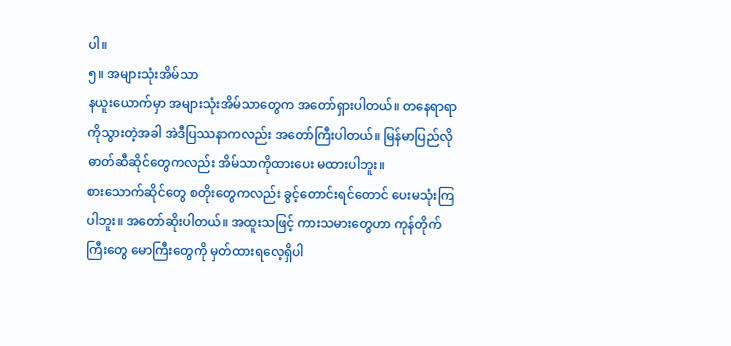ပါ။
၅။ အများသုံးအိမ်သာ
နယူးယောက်မှာ အများသုံးအိမ်သာတွေက အတော်ရှားပါတယ်။ တနေရာရာကိုသွားတဲ့အခါ အဲဒီပြဿနာကလည်း အတော်ကြီးပါတယ်။ မြန်မာပြည်လို ဓာတ်ဆီဆိုင်တွေကလည်း အိမ်သာကိုထားပေး မထားပါဘူး။
စားသောက်ဆိုင်တွေ စတိုးတွေကလည်း ခွင့်တောင်းရင်တောင် ပေးမသုံးကြပါဘူး။ အတော်ဆိုးပါတယ်။ အထူးသဖြင့် ကားသမားတွေဟာ ကုန်တိုက်ကြီးတွေ မောကြီးတွေကို မှတ်ထားရလေ့ရှိပါ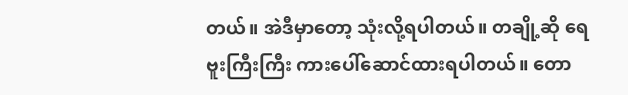တယ်။ အဲဒီမှာတော့ သုံးလို့ရပါတယ်။ တချို့ဆို ရေဗူးကြီးကြီး ကားပေါ်ဆောင်ထားရပါတယ်။ တော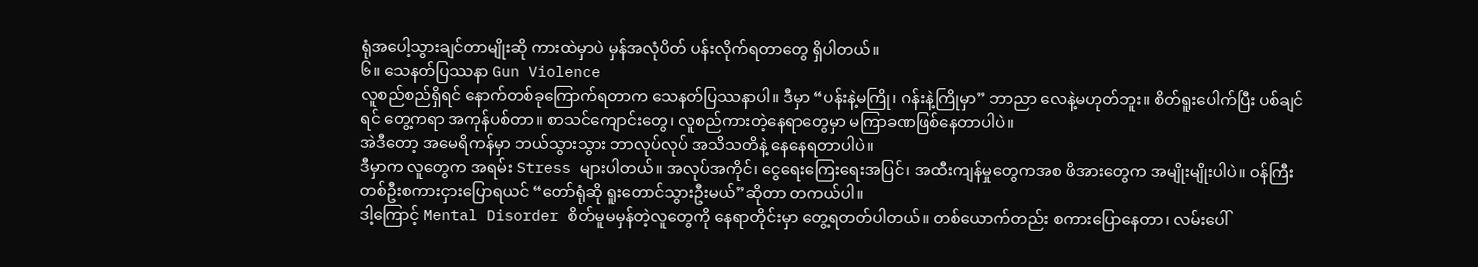ရုံအပေါ့သွားချင်တာမျိုးဆို ကားထဲမှာပဲ မှန်အလုံပိတ် ပန်းလိုက်ရတာတွေ ရှိပါတယ်။
၆။ သေနတ်ပြဿနာ Gun Violence
လူစည်စည်ရှိရင် နောက်တစ်ခုကြောက်ရတာက သေနတ်ပြဿနာပါ။ ဒီမှာ “ပန်းနဲ့မကြို၊ ဂန်းနဲ့ကြိုမှာ” ဘာညာ လေနဲ့မဟုတ်ဘူး။ စိတ်ရူးပေါက်ပြီး ပစ်ချင်ရင် တွေ့ကရာ အကုန်ပစ်တာ။ စာသင်ကျောင်းတွေ၊ လူစည်ကားတဲ့နေရာတွေမှာ မကြာခဏဖြစ်နေတာပါပဲ။
အဲဒီတော့ အမေရိကန်မှာ ဘယ်သွားသွား ဘာလုပ်လုပ် အသိသတိနဲ့ နေနေရတာပါပဲ။
ဒီမှာက လူတွေက အရမ်း Stress များပါတယ်။ အလုပ်အကိုင်၊ ငွေရေးကြေးရေးအပြင်၊ အထီးကျန်မှုတွေကအစ ဖိအားတွေက အမျိုးမျိုးပါပဲ။ ဝန်ကြီးတစ်ဦးစကားငှားပြောရယင် “တော်ရုံဆို ရူးတောင်သွားဦးမယ်”ဆိုတာ တကယ်ပါ။
ဒါ့ကြောင့် Mental Disorder စိတ်မူမမှန်တဲ့လူတွေကို နေရာတိုင်းမှာ တွေ့ရတတ်ပါတယ်။ တစ်ယောက်တည်း စကားပြောနေတာ၊ လမ်းပေါ်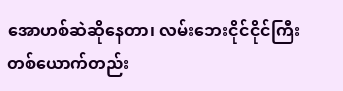အောဟစ်ဆဲဆိုနေတာ၊ လမ်းဘေးငိုင်ငိုင်ကြီး တစ်ယောက်တည်း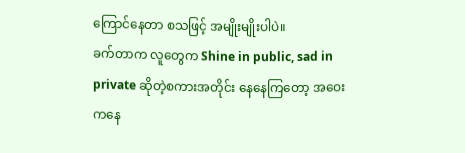ကြောင်နေတာ စသဖြင့် အမျိုးမျိုးပါပဲ။
ခက်တာက လူတွေက Shine in public, sad in private ဆိုတဲ့စကားအတိုင်း နေနေကြတော့ အဝေးကနေ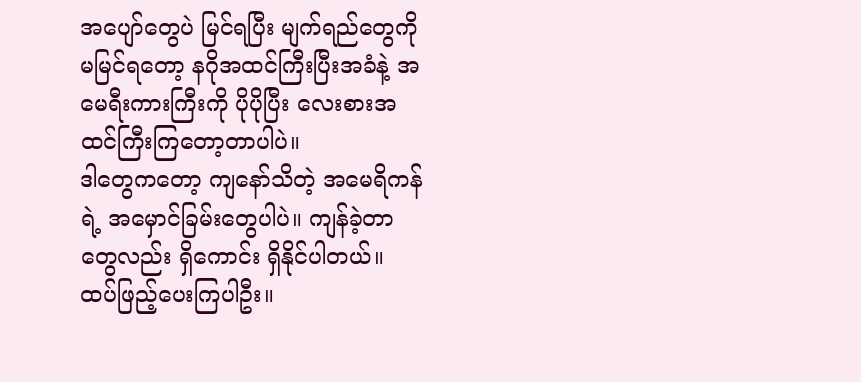အပျော်တွေပဲ မြင်ရပြီး မျက်ရည်တွေကို မမြင်ရတော့ နဂိုအထင်ကြီးပြီးအခံနဲ့ အမေရီးကားကြီးကို ပိုပိုပြီး လေးစားအထင်ကြီးကြတော့တာပါပဲ။
ဒါတွေကတော့ ကျနော်သိတဲ့ အမေရိကန်ရဲ့ အမှောင်ခြမ်းတွေပါပဲ။ ကျန်ခဲ့တာတွေလည်း ရှိကောင်း ရှိနိုင်ပါတယ်။ ထပ်ဖြည့်ပေးကြပါဦး။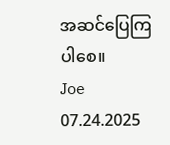အဆင်ပြေကြပါစေ။
Joe
07.24.2025